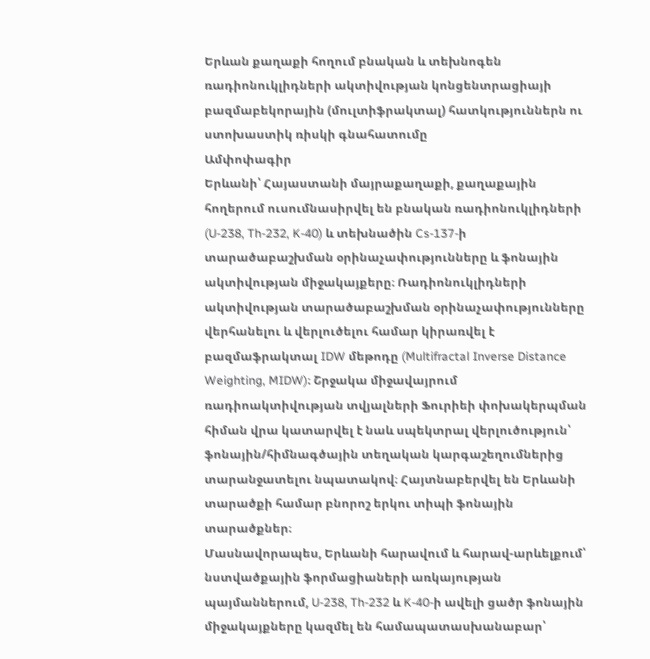Երևան քաղաքի հողում բնական և տեխնոգեն ռադիոնուկլիդների ակտիվության կոնցենտրացիայի բազմաբեկորային (մուլտիֆրակտալ) հատկություններն ու ստոխաստիկ ռիսկի գնահատումը
Ամփոփագիր
Երևանի՝ Հայաստանի մայրաքաղաքի, քաղաքային հողերում ուսումնասիրվել են բնական ռադիոնուկլիդների (U-238, Th-232, K-40) և տեխնածին Cs-137-ի տարածաբաշխման օրինաչափությունները և ֆոնային ակտիվության միջակայքերը։ Ռադիոնուկլիդների ակտիվության տարածաբաշխման օրինաչափությունները վերհանելու և վերլուծելու համար կիրառվել է բազմաֆրակտալ IDW մեթոդը (Multifractal Inverse Distance Weighting, MIDW)։ Շրջակա միջավայրում ռադիոակտիվության տվյալների Ֆուրիեի փոխակերպման հիման վրա կատարվել է նաև սպեկտրալ վերլուծություն՝ ֆոնային/հիմնագծային տեղական կարգաշեղումներից տարանջատելու նպատակով։ Հայտնաբերվել են Երևանի տարածքի համար բնորոշ երկու տիպի ֆոնային տարածքներ։
Մասնավորապես, Երևանի հարավում և հարավ-արևելքում՝ նստվածքային ֆորմացիաների առկայության պայմաններում, U-238, Th-232 և K-40-ի ավելի ցածր ֆոնային միջակայքները կազմել են համապատասխանաբար՝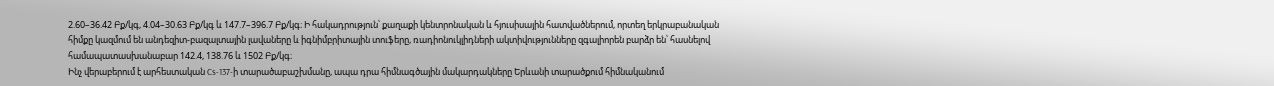2.60–36.42 Բք/կգ, 4.04–30.63 Բք/կգ և 147.7–396.7 Բք/կգ։ Ի հակադրություն՝ քաղաքի կենտրոնական և հյուսիսային հատվածներում, որտեղ երկրաբանական հիմքը կազմում են անդեզիտ-բազալտային լավաները և իգնիմբրիտային տուֆերը, ռադիոնուկլիդների ակտիվությունները զգալիորեն բարձր են՝ հասնելով համապատասխանաբար 142.4, 138.76 և 1502 Բք/կգ։
Ինչ վերաբերում է արհեստական Cs-137-ի տարածաբաշխմանը, ապա դրա հիմնագծային մակարդակները Երևանի տարածքում հիմնականում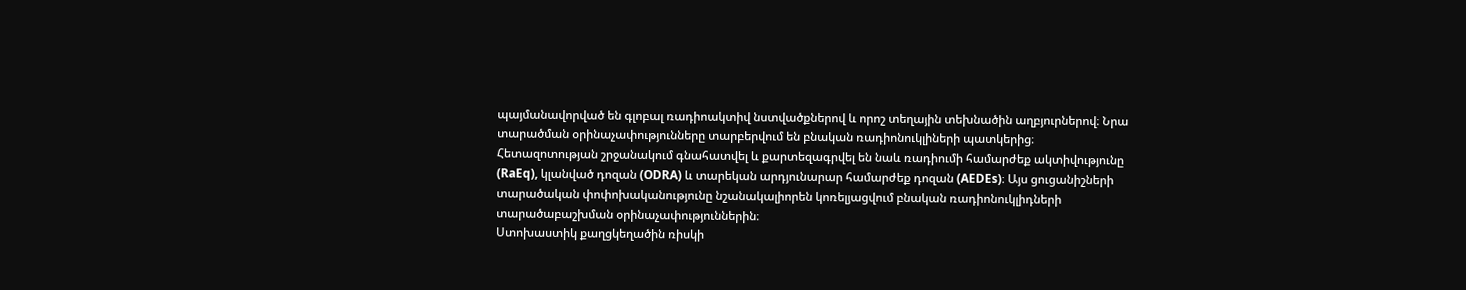պայմանավորված են գլոբալ ռադիոակտիվ նստվածքներով և որոշ տեղային տեխնածին աղբյուրներով։ Նրա տարածման օրինաչափությունները տարբերվում են բնական ռադիոնուկլիների պատկերից։
Հետազոտության շրջանակում գնահատվել և քարտեզագրվել են նաև ռադիումի համարժեք ակտիվությունը (RaEq), կլանված դոզան (ODRA) և տարեկան արդյունարար համարժեք դոզան (AEDEs)։ Այս ցուցանիշների տարածական փոփոխականությունը նշանակալիորեն կոռելյացվում բնական ռադիոնուկլիդների տարածաբաշխման օրինաչափություններին։
Ստոխաստիկ քաղցկեղածին ռիսկի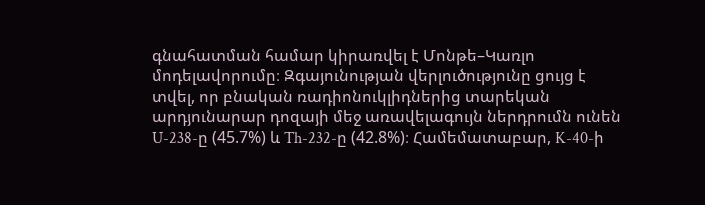գնահատման համար կիրառվել է Մոնթե–Կառլո մոդելավորումը։ Զգայունության վերլուծությունը ցույց է տվել, որ բնական ռադիոնուկլիդներից տարեկան արդյունարար դոզայի մեջ առավելագույն ներդրումն ունեն U-238-ը (45.7%) և Th-232-ը (42.8%)։ Համեմատաբար, K-40-ի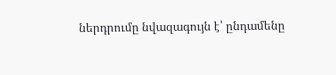ներդրումը նվազագույն է՝ ընդամենը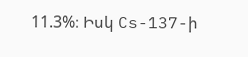11.3%։ Իսկ Cs-137-ի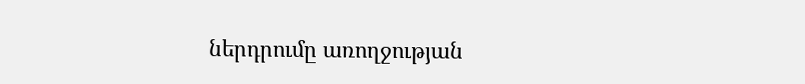ներդրումը առողջության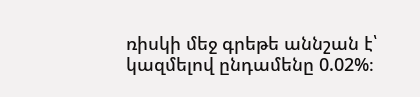ռիսկի մեջ գրեթե աննշան է՝ կազմելով ընդամենը 0.02%։